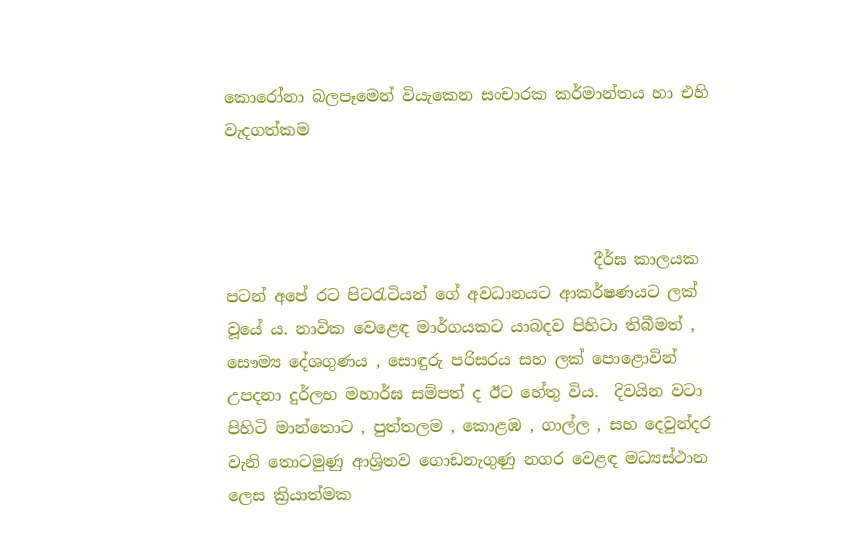කොරෝනා බලපෑමෙන් වියැකෙන සංචාරක කර්මාන්තය හා එහි වැදගත්කම



                                              දීර්ඝ කාලයක පටන් අපේ රට පිටරැටියන් ගේ අවධානයට ආකර්ෂණයට ලක් වූයේ ය. නාවික වෙළෙඳ මාර්ගයකට යාබදව පිහිටා තිබීමත් , සෞම්‍ය දේශගුණය , සොඳුරු පරිසරය සහ ලක් පොළොවින්  උපදනා දුර්ලභ මහාර්ඝ සම්පත් ද ඊට හේතු විය.  දිවයින වටා පිහිටි මාන්තොට , පුත්තලම , කොළඹ , ගාල්ල , සහ දෙවුන්දර වැනි තොටමුණු ආශ්‍රිතව ගොඩනැගුණු නගර වෙළඳ මධ්‍යස්ථාන ලෙස ක්‍රියාත්මක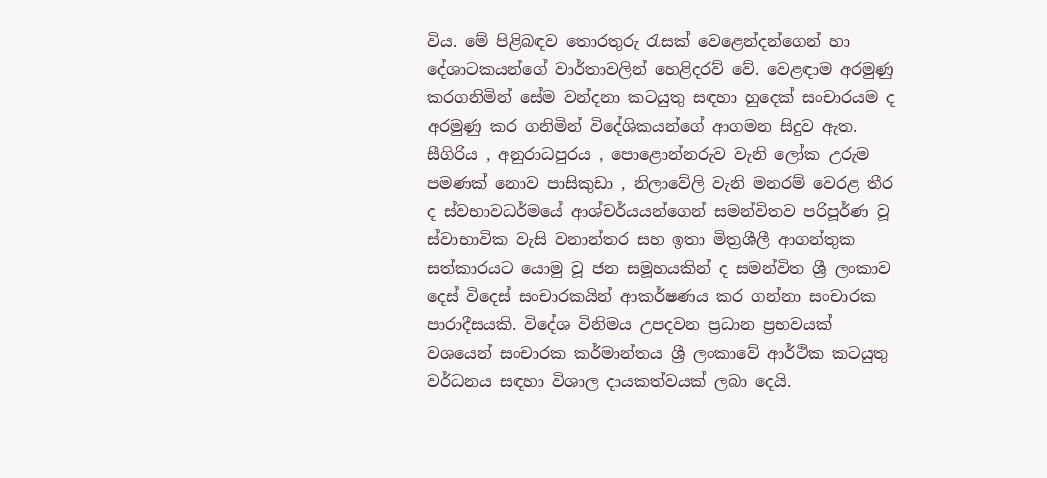විය. මේ පිළිබඳව තොරතුරු රැසක් වෙළෙන්දන්ගෙන් හා දේශාටකයන්ගේ වාර්තාවලින් හෙළිදරව් වේ. වෙළඳාම අරමුණු කරගනිමින් සේම වන්දනා කටයුතු සඳහා හුදෙක් සංචාරයම ද අරමුණු කර ගනිමින් විදේශිකයන්ගේ ආගමන සිදුව ඇත. සීගිරිය , අනුරාධපුරය , පොළොන්නරුව වැනි ලෝක උරුම පමණක් නොව පාසිකුඩා , නිලාවේලි වැනි මනරම් වෙරළ තීර ද ස්වභාවධර්මයේ ආශ්චර්යයන්ගෙන් සමන්විතව පරිපූර්ණ වූ ස්වාභාවික වැසි වනාන්තර සහ ඉතා මිත්‍රශීලී ආගන්තුක සත්කාරයට යොමු වූ ජන සමූහයකින් ද සමන්විත ශ්‍රී ලංකාව දෙස් විදෙස් සංචාරකයින් ආකර්ෂණය කර ගන්නා සංචාරක පාරාදීසයකි. විදේශ විනිමය උපදවන ප්‍රධාන ප්‍රභවයක් වශයෙන් සංචාරක කර්මාන්තය ශ්‍රී ලංකාවේ ආර්ථික කටයුතු වර්ධනය සඳහා විශාල දායකත්වයක් ලබා දෙයි.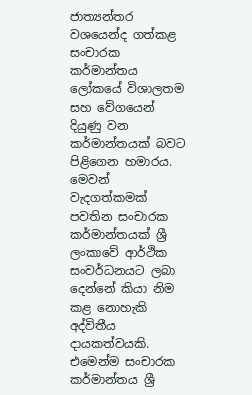ජාත්‍යන්තර වශයෙන්ද ගත්කළ සංචාරක කර්මාන්තය ලෝකයේ විශාලතම සහ වේගයෙන් දියුණු වන කර්මාන්තයක් බවට පිළිගෙන හමාරය. මෙවන් වැදගත්කමක් පවතින සංචාරක කර්මාන්තයක් ශ්‍රී ලංකාවේ ආර්ථික සංවර්ධනයට ලබා දෙන්නේ කියා නිම කළ නොහැකි අද්විතීය දායකත්වයකි. එමෙන්ම සංචාරක කර්මාන්තය ශ්‍රී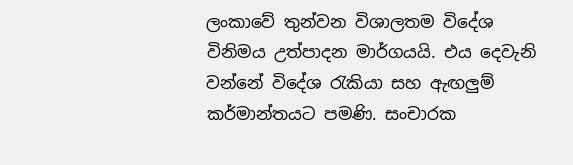ලංකාවේ තුන්වන විශාලතම විදේශ විනිමය උත්පාදන මාර්ගයයි. එය දෙවැනි වන්නේ විදේශ රැකියා සහ ඇඟලුම් කර්මාන්තයට පමණි. සංචාරක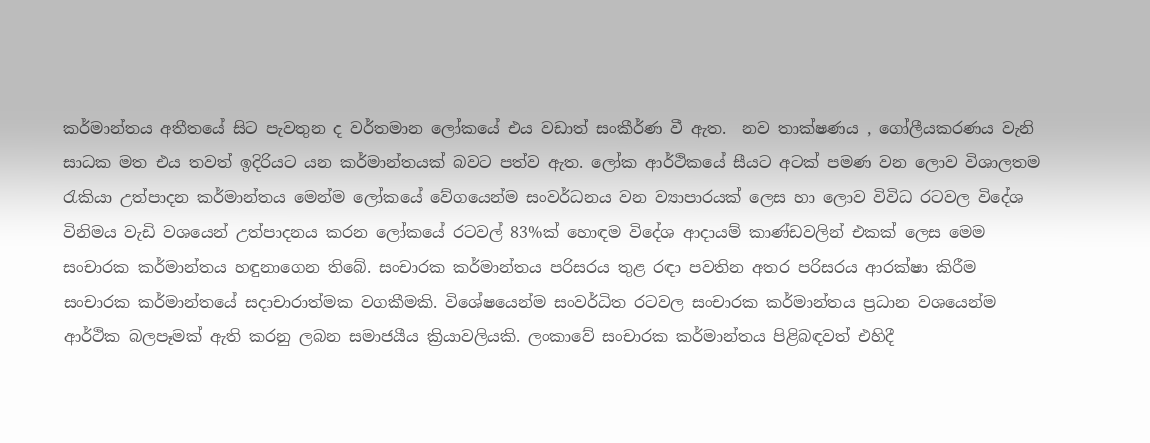කර්මාන්තය අතීතයේ සිට පැවතුන ද වර්තමාන ලෝකයේ එය වඩාත් සංකීර්ණ වී ඇත.  නව තාක්ෂණය , ගෝලීයකරණය වැනි සාධක මත එය තවත් ඉදිරියට යන කර්මාන්තයක් බවට පත්ව ඇත. ලෝක ආර්ථිකයේ සීයට අටක් පමණ වන ලොව විශාලතම රැකියා උත්පාදන කර්මාන්තය මෙන්ම ලෝකයේ වේගයෙන්ම සංවර්ධනය වන ව්‍යාපාරයක් ලෙස හා ලොව විවිධ රටවල විදේශ විනිමය වැඩි වශයෙන් උත්පාදනය කරන ලෝකයේ රටවල් 83%ක් හොඳම විදේශ ආදායම් කාණ්ඩවලින් එකක් ලෙස මෙම සංචාරක කර්මාන්තය හඳුනාගෙන තිබේ. සංචාරක කර්මාන්තය පරිසරය තුළ රඳා පවතින අතර පරිසරය ආරක්ෂා කිරීම සංචාරක කර්මාන්තයේ සදාචාරාත්මක වගකීමකි. විශේෂයෙන්ම සංවර්ධිත රටවල සංචාරක කර්මාන්තය ප්‍රධාන වශයෙන්ම ආර්ථික බලපෑමක් ඇති කරනු ලබන සමාජයීය ක්‍රියාවලියකි. ලංකාවේ සංචාරක කර්මාන්තය පිළිබඳවත් එහිදී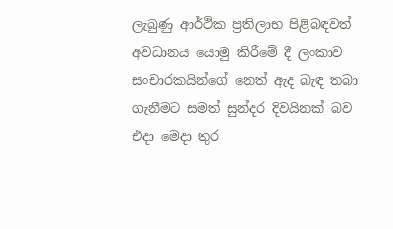ලැබුණු ආර්ථික ප්‍රතිලාභ පිළිබඳවත් අවධානය යොමු කිරීමේ දී ලංකාව සංචාරකයින්ගේ නෙත් ඇද බැඳ තබා ගැනීමට සමත් සුන්දර දිවයිනක් බව එදා මෙදා තුර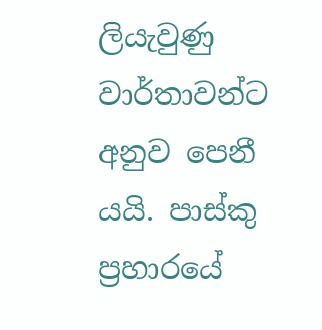ලියැවුණු වාර්තාවන්ට අනුව පෙනී යයි. පාස්කු ප්‍රහාරයේ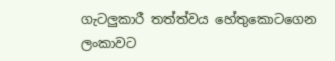ගැටලුකාරී තත්ත්වය හේතුකොටගෙන ලංකාවට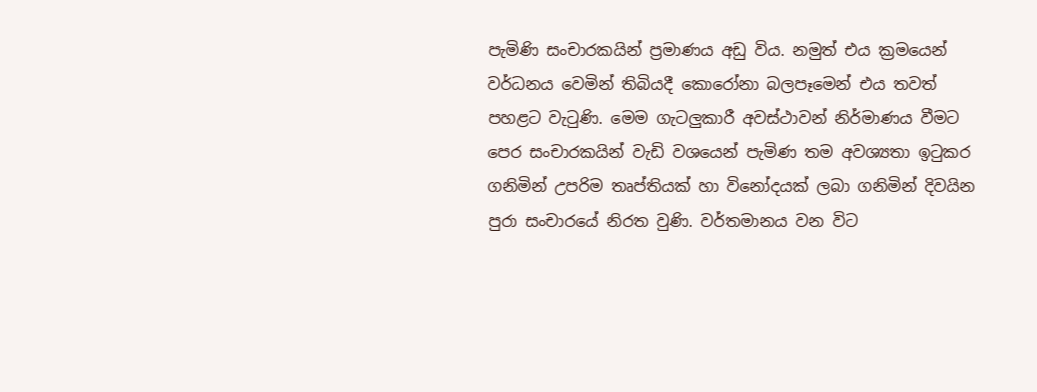පැමිණි සංචාරකයින් ප්‍රමාණය අඩු විය. නමුත් එය ක්‍රමයෙන් වර්ධනය වෙමින් තිබියදී කොරෝනා බලපෑමෙන් එය තවත් පහළට වැටුණි. මෙම ගැටලුකාරී අවස්ථාවන් නිර්මාණය වීමට පෙර සංචාරකයින් වැඩි වශයෙන් පැමිණ තම අවශ්‍යතා ඉටුකර ගනිමින් උපරිම තෘප්තියක් හා විනෝදයක් ලබා ගනිමින් දිවයින පුරා සංචාරයේ නිරත වුණි. වර්තමානය වන විට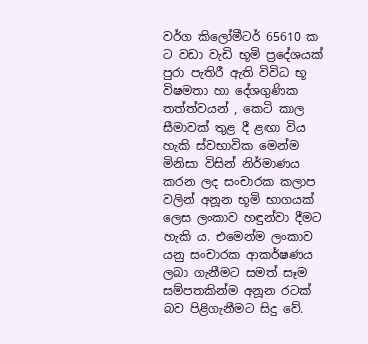වර්ග කිලෝමීටර් 65610 ක ට වඩා වැඩි භූමි ප්‍රදේශයක් පුරා පැතිරී ඇති විවිධ භූ විෂමතා හා දේශගුණික තත්ත්වයන් , කෙටි කාල සීමාවක් තුළ දී ළඟා විය හැකි ස්වභාවික මෙන්ම මිනිසා විසින් නිර්මාණය කරන ලද සංචාරක කලාප වලින් අනූන භූමි භාගයක් ලෙස ලංකාව හඳුන්වා දීමට හැකි ය. එමෙන්ම ලංකාව යනු සංචාරක ආකර්ෂණය ලබා ගැනීමට සමත් සෑම සම්පතකින්ම අනූන රටක් බව පිළිගැනීමට සිදු වේ.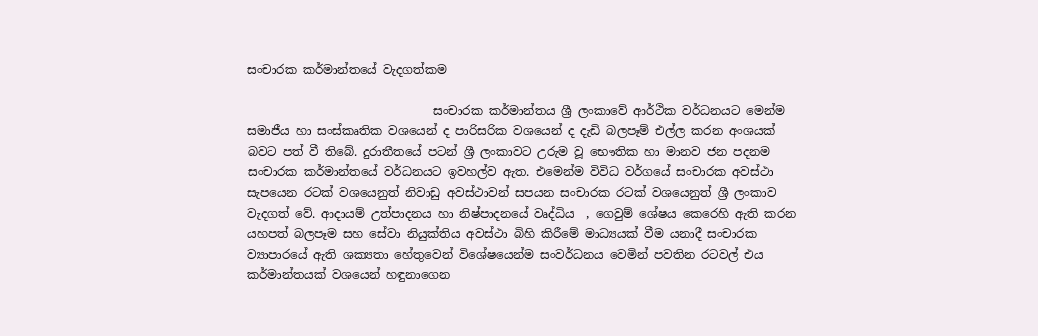සංචාරක කර්මාන්තයේ වැදගත්කම

                               සංචාරක කර්මාන්තය ශ්‍රී ලංකාවේ ආර්ථික වර්ධනයට මෙන්ම සමාජීය හා සංස්කෘතික වශයෙන් ද පාරිසරික වශයෙන් ද දැඩි බලපෑම් එල්ල කරන අංශයක් බවට පත් වී තිබේ. දුරාතීතයේ පටන් ශ්‍රී ලංකාවට උරුම වූ භෞතික හා මානව ජන පදනම සංචාරක කර්මාන්තයේ වර්ධනයට ඉවහල්ව ඇත. එමෙන්ම විවිධ වර්ගයේ සංචාරක අවස්ථා සැපයෙන රටක් වශයෙනුත් නිවාඩු අවස්ථාවන් සපයන සංචාරක රටක් වශයෙනුත් ශ්‍රී ලංකාව වැදගත් වේ. ආදායම් උත්පාදනය හා නිෂ්පාදනයේ වෘද්ධිය  , ගෙවුම් ශේෂය කෙරෙහි ඇති කරන යහපත් බලපෑම සහ සේවා නියුක්තිය අවස්ථා බිහි කිරීමේ මාධ්‍යයක් වීම යනාදී සංචාරක ව්‍යාපාරයේ ඇති ශක්‍යතා හේතුවෙන් විශේෂයෙන්ම සංවර්ධනය වෙමින් පවතින රටවල් එය කර්මාන්තයක් වශයෙන් හඳුනාගෙන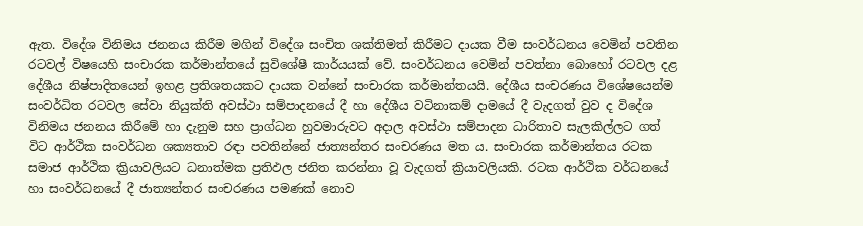ඇත. විදේශ විනිමය ජනනය කිරීම මගින් විදේශ සංචිත ශක්තිමත් කිරීමට දායක වීම සංවර්ධනය වෙමින් පවතින රටවල් විෂයෙහි සංචාරක කර්මාන්තයේ සුවිශේෂී කාර්යයක් වේ. සංවර්ධනය වෙමින් පවත්නා බොහෝ රටවල දළ දේශීය නිෂ්පාදිතයෙන් ඉහළ ප්‍රතිශතයකට දායක වන්නේ සංචාරක කර්මාන්තයයි. දේශීය සංචරණය විශේෂයෙන්ම සංවර්ධිත රටවල සේවා නියුක්ති අවස්ථා සම්පාදනයේ දී හා දේශීය වටිනාකම් දාමයේ දී වැදගත් වුව ද විදේශ විනිමය ජනනය කිරීමේ හා දැනුම සහ ප්‍රාග්ධන හුවමාරුවට අදාල අවස්ථා සම්පාදන ධාරිතාව සැලකිල්ලට ගත් විට ආර්ථික සංවර්ධන ශක්‍යතාව රඳා පවතින්නේ ජාත්‍යන්තර සංචරණය මත ය. සංචාරක කර්මාන්තය රටක සමාජ ආර්ථික ක්‍රියාවලියට ධනාත්මක ප්‍රතිඵල ජනිත කරන්නා වූ වැදගත් ක්‍රියාවලියකි. රටක ආර්ථික වර්ධනයේ හා සංවර්ධනයේ දී ජාත්‍යන්තර සංචරණය පමණක් නොව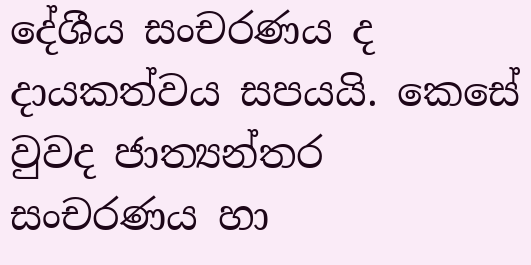දේශීය සංචරණය ද දායකත්වය සපයයි. කෙසේ වුවද ජාත්‍යන්තර සංචරණය හා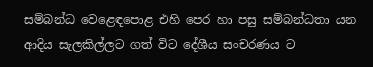සම්බන්ධ වෙළෙඳපොළ එහි පෙර හා පසු සම්බන්ධතා යන ආදිය සැලකිල්ලට ගත් විට දේශීය සංචරණය ට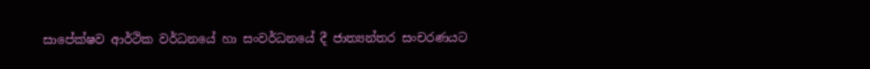සාපේක්ෂව ආර්ථික වර්ධනයේ හා සංවර්ධනයේ දී ජාත්‍යන්තර සංචරණයට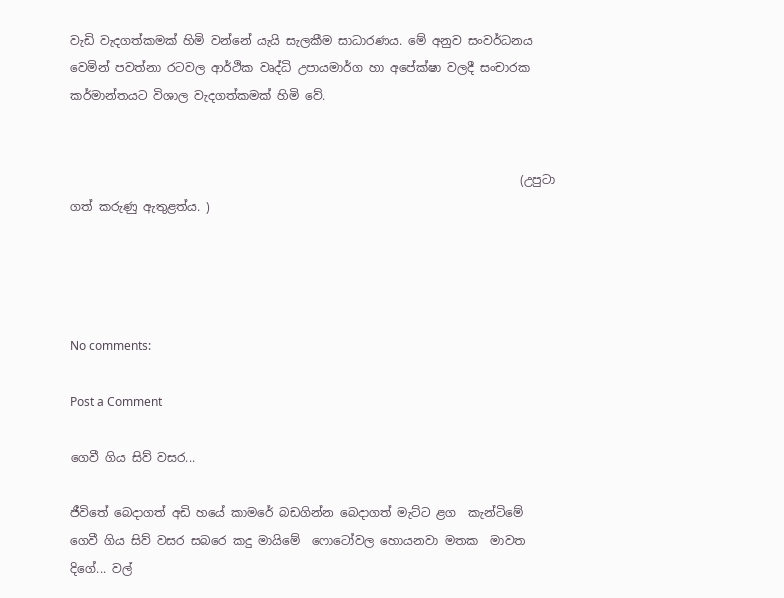වැඩි වැදගත්කමක් හිමි වන්නේ යැයි සැලකීම සාධාරණය. මේ අනුව සංවර්ධනය වෙමින් පවත්නා රටවල ආර්ථික වෘද්ධි උපායමාර්ග හා අපේක්ෂා වලදී සංචාරක කර්මාන්තයට විශාල වැදගත්කමක් හිමි වේ.


                                                                           (උපුටා ගත් කරුණු ඇතුළත්ය. )




No comments:

Post a Comment

ගෙවී ගිය සිව් වසර...

ජීවිතේ බෙදාගත් අඩි හයේ කාමරේ බඩගින්න බෙදාගත් මැට්ට ළග  කැන්ටිමේ ගෙවී ගිය සිව් වසර සබරෙ කදු මායිමේ  ෆොටෝවල හොයනවා මතක  මාවත දිගේ... වල්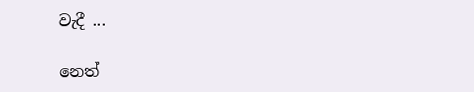වැදී ...

නෙත්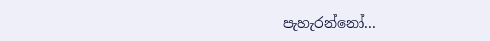පැහැරන්නෝ...